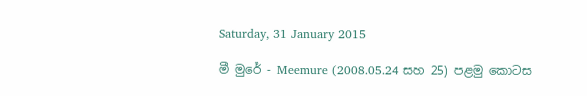Saturday, 31 January 2015

මී මුරේ - Meemure (2008.05.24 සහ 25) පළමු කොටස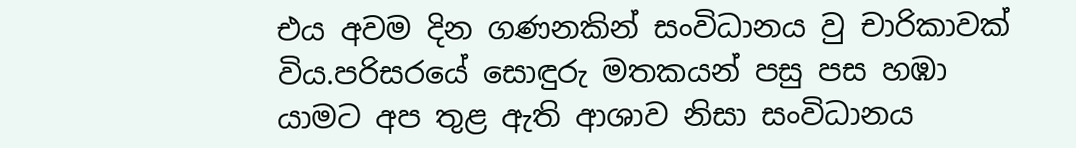එය අවම දින ගණනකින් සංවිධානය වු චාරිකාවක් විය.පරිසරයේ සොඳුරු මතකයන් පසු පස හඹා යාමට අප තුළ ඇති ආශාව නිසා සංවිධානය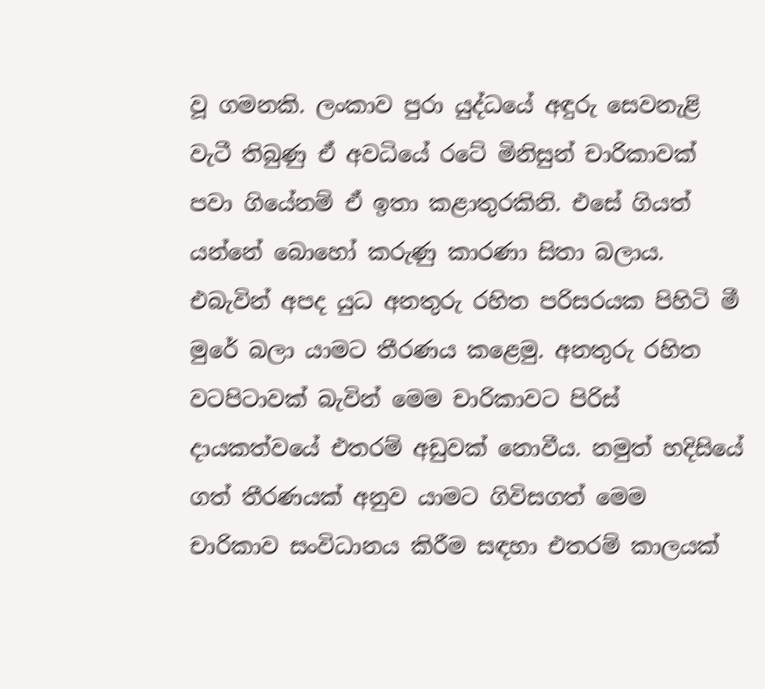වූ ගමනකි. ලංකාව පුරා යුද්ධයේ අඳුරු සෙවනැළි වැටී තිබුණු ඒ අවධියේ රටේ මිනිසුන් චාරිකාවක් පවා ගියේනම් ඒ ඉතා කළාතුරකිනි. එසේ ගියත් යන්නේ බොහෝ කරුණු කාරණා සිතා බලාය. එබැවින් අපද යුධ අනතුරු රහිත පරිසරයක පිහිටි මී මුරේ බලා යාමට තීරණය කළෙමු. අනතුරු රහිත වටපිටාවක් බැවින් මෙම චාරිකාවට පිරිස් දායකත්වයේ එතරම් අඩුවක් නොවීය. නමුත් හදිසියේ ගත් තීරණයක් අනුව යාමට ගිවිසගත් මෙම චාරිකාව සංවිධානය කිරීම සඳහා එතරම් කාලයක්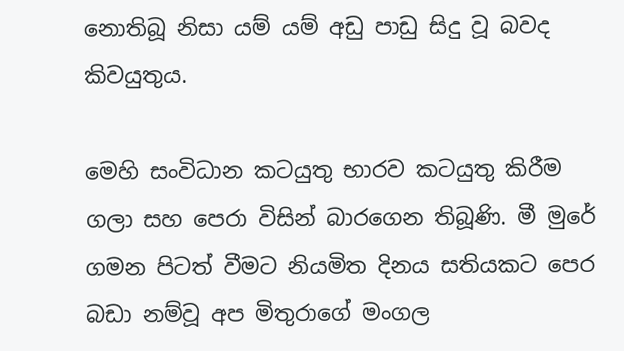නොතිබූ නිසා යම් යම් අඩු පාඩු සිදු වූ බවද කිවයුතුය.

මෙහි සංවිධාන කටයුතු භාරව කටයුතු කිරීම ගලා සහ පෙරා විසින් බාරගෙන තිබූණි. මී මුරේ ගමන පිටත් වීමට නියමිත දිනය සතියකට පෙර බඩා නම්වූ අප මිතුරාගේ මංගල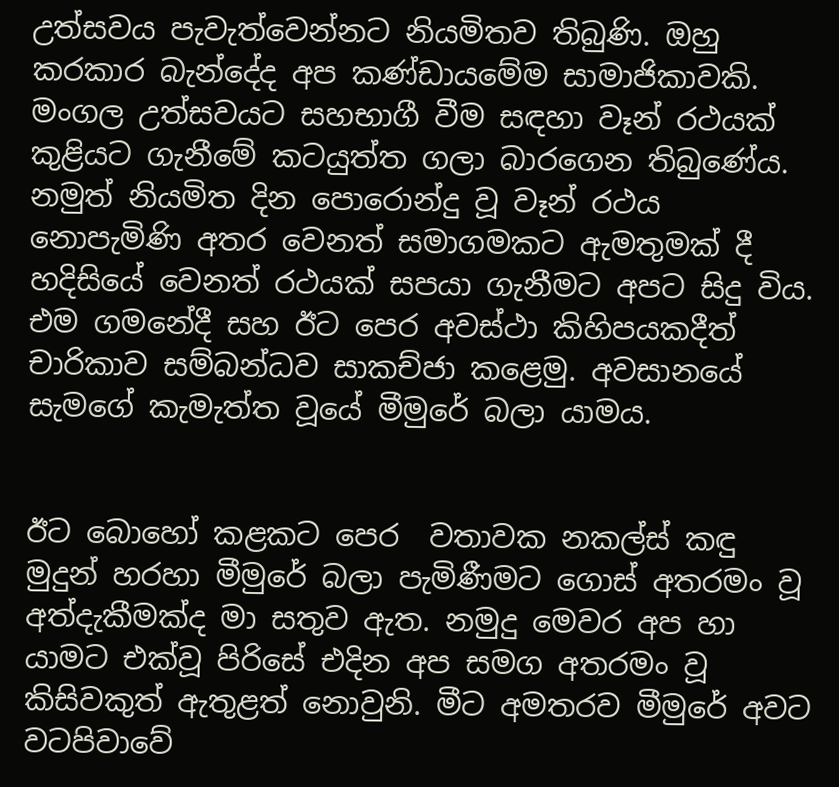උත්සවය පැවැත්වෙන්නට නියමිතව තිබුණි. ඔහු කරකාර බැන්දේද අප කණ්ඩායමේම සාමාජිකාවකි. මංගල උත්සවයට සහභාගී වීම සඳහා වෑන් රථයක් කුළියට ගැනීමේ කටයුත්ත ගලා බාරගෙන තිබුණේය. නමුත් නියමිත දින පොරොන්දු වූ වෑන් රථය නොපැමිණි අතර වෙනත් සමාගමකට ඇමතුමක් දී හදිසියේ වෙනත් රථයක් සපයා ගැනීමට අපට සිදු විය. එම ගමනේදී සහ ඊට පෙර අවස්ථා කිහිපයකදීත් චාරිකාව සම්බන්ධව සාකච්ජා කළෙමු. අවසානයේ සැමගේ කැමැත්ත වූයේ මීමුරේ බලා යාමය.


ඊට බොහෝ කළකට පෙර  වතාවක නකල්ස් කඳු මුදුන් හරහා මීමුරේ බලා පැමිණීමට ගොස් අතරමං වූ අත්දැකීමක්ද මා සතුව ඇත. නමුදු මෙවර අප හා යාමට එක්වූ පිරිසේ එදින අප සමග අතරමං වූ කිසිවකුත් ඇතුළත් නොවුනි. මීට අමතරව මීමුරේ අවට වටපිවාවේ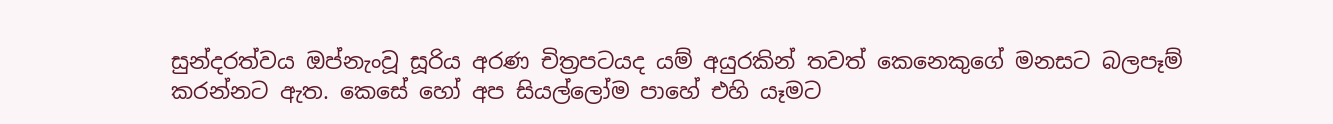සුන්දරත්වය ඔප්නැංවූ සූරිය අරණ චිත්‍රපටයද යම් අයුරකින් තවත් කෙනෙකුගේ මනසට බලපෑම් කරන්නට ඇත. කෙසේ හෝ අප සියල්ලෝම පාහේ එහි යෑමට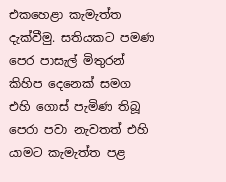එකහෙළා කැමැත්ත දැක්වීමු. සතියකට පමණ පෙර පාසැල් මිතුරන් කිහිප දෙනෙක් සමග එහි ගොස් පැමිණ තිබූ පෙරා පවා නැවතත් එහි යාමට කැමැත්ත පළ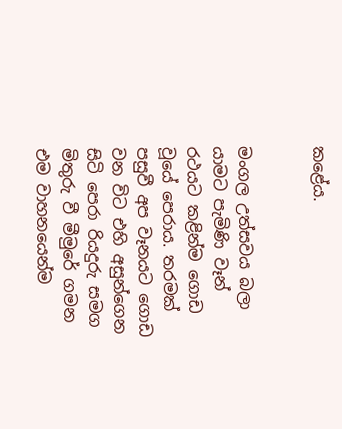කළේය.


මංගල උත්සවය බලා යාමට පැමිණි වෑන් රථයට කළින්ම ගොඩ වූයේ පෙරාය. තරමක් පසුවී අප වෑනයට ගොඩ වන විට එහි අසුන්ගෙන සිටි පෙරා රියදුරු සමග මිතුරු වී මීමුරේ ගමන එම වාහනයෙන්ම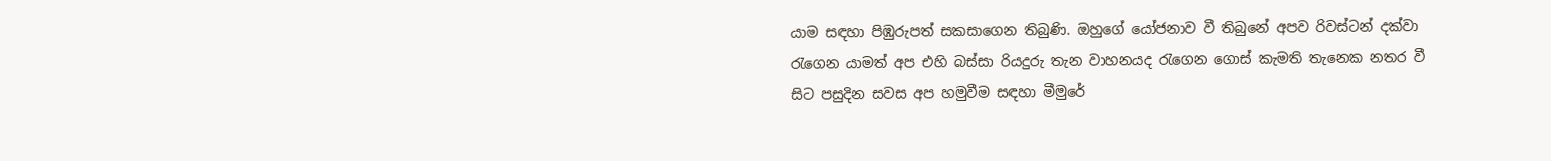යාම සඳහා පිඹුරුපත් සකසාගෙන තිබුණි. ඔහුගේ යෝජනාව වී තිබුනේ අපව රිවස්ටන් දක්වා රැගෙන යාමත් අප එහි බස්සා රියදුරු තැන වාහනයද රැගෙන ගොස් කැමති තැනෙක නතර වී සිට පසුදින සවස අප හමුවීම සඳහා මීමුරේ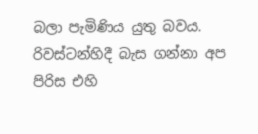බලා පැමිණිය යුතු බවය. රිවස්ටන්හිදී බැස ගන්නා අප පිරිස එහි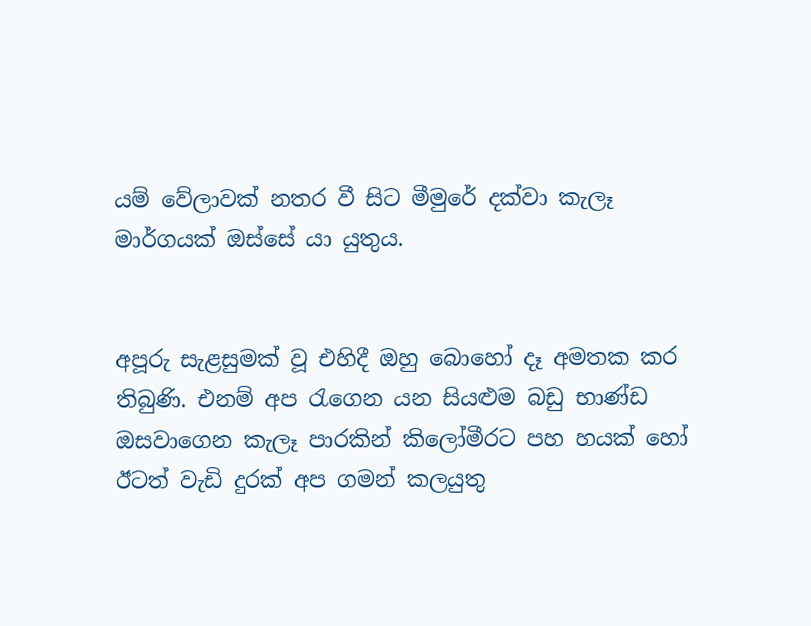යම් වේලාවක් නතර වී සිට මීමුරේ දක්වා කැලෑ මාර්ගයක් ඔස්සේ යා යුතුය.


අපූරු සැළසුමක් වූ එහිදී ඔහු බොහෝ දෑ අමතක කර තිබුණි. එනම් අප රැගෙන යන සියළුම බඩු භාණ්ඩ ඔසවාගෙන කැලෑ පාරකින් කිලෝමීරට පහ හයක් හෝ ඊටත් වැඩි දුරක් අප ගමන් කලයුතු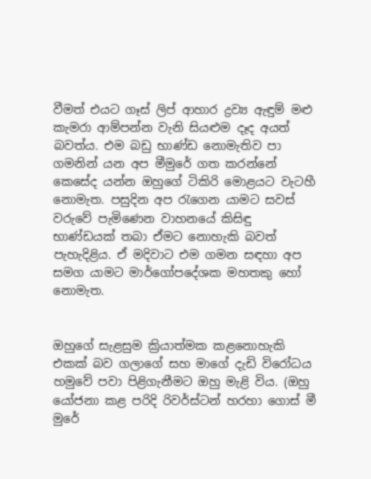වීමත් එයට ගෑස් ලිප් ආහාර ද්‍රව්‍ය ඇඳුම් මළු කැමරා ආම්පන්න වැනි සියළුම දෑද අයත් බවත්ය. එම බඩු භාණ්ඩ නොමැතිව පා ගමනින් යන අප මීමුරේ ගත කරන්නේ කෙසේද යන්න ඔහුගේ ටිකිරි මොළයට වැටහී නොමැත. පසුදින අප රැගෙන යාමට සවස් වරුවේ පැමිණෙන වාහනයේ කිසිඳු භාණ්ඩයක් තබා ඒමට නොහැකි බවත් පැහැදිළිය. ඒ මදිවාට එම ගමන සඳහා අප සමග යාමට මාර්ගෝපදේශක මහතකු හෝ නොමැත.


ඔහුගේ සැළසුම ක්‍රියාත්මක කළනොහැකි එකක් බව ගලාගේ සහ මාගේ දැඩි විරෝධය හමුවේ පවා පිළිගැනීමට ඔහු මැළි විය. (ඔහු යෝජනා කළ පරිදි රිවර්ස්ටන් හරහා ගොස් මී මුරේ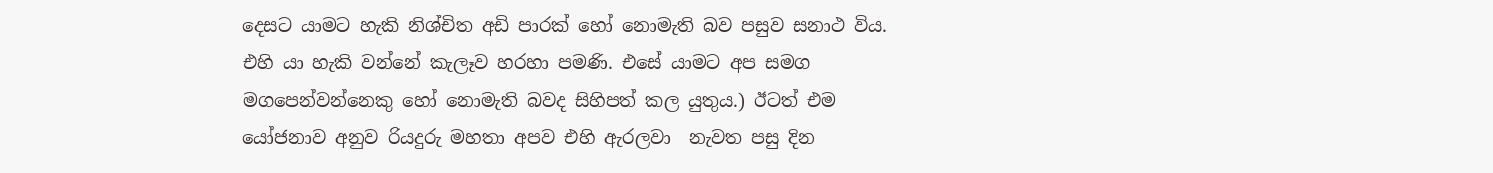දෙසට යාමට හැකි නිශ්චිත අඩි පාරක් හෝ නොමැති බව පසුව සනාථ විය. එහි යා හැකි වන්නේ කැලෑව හරහා පමණි. එසේ යාමට අප සමග මගපෙන්වන්නෙකු හෝ නොමැති බවද සිහිපත් කල යුතුය.) ඊටත් එම යෝජනාව අනුව රියදුරු මහතා අපව එහි ඇරලවා  නැවත පසු දින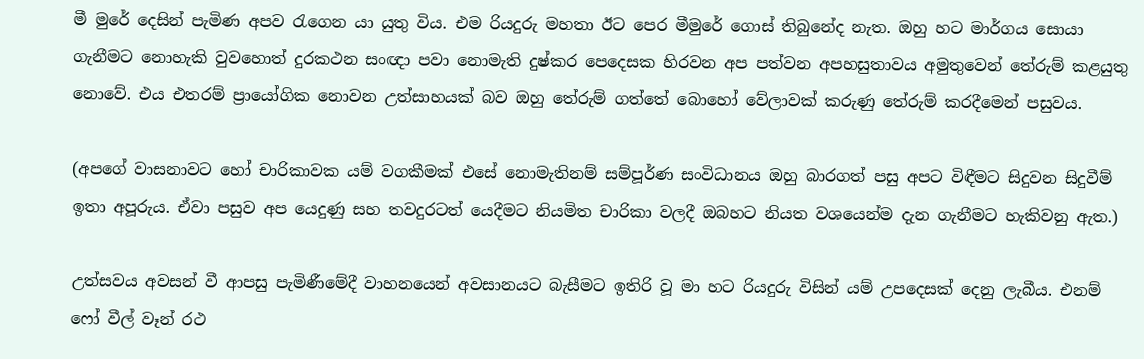මී මුරේ දෙසින් පැමිණ අපව රැගෙන යා යුතු විය. එම රියදුරු මහතා ඊට පෙර මීමුරේ ගොස් තිබුනේද නැත. ඔහු හට මාර්ගය සොයා ගැනීමට නොහැකි වුවහොත් දුරකථන සංඥා පවා නොමැති දුෂ්කර පෙදෙසක හිරවන අප පත්වන අපහසුතාවය අමුතුවෙන් තේරුම් කළයුතු නොවේ. එය එතරම් ප්‍රායෝගික නොවන උත්සාහයක් බව ඔහු තේරුම් ගත්තේ බොහෝ වේලාවක් කරුණු තේරුම් කරදීමෙන් පසුවය.

(අපගේ වාසනාවට හෝ චාරිකාවක යම් වගකීමක් එසේ නොමැතිනම් සම්පූර්ණ සංවිධානය ඔහු බාරගත් පසු අපට විඳීමට සිදුවන සිදුවීම් ඉතා අපූරුය. ඒවා පසුව අප යෙදුණු සහ තවදුරටත් යෙදීමට නියමිත චාරිකා වලදී ඔබහට නියත වශයෙන්ම දැන ගැනීමට හැකිවනු ඇත.)

උත්සවය අවසන් වී ආපසු පැමිණීමේදී වාහනයෙන් අවසානයට බැසීමට ඉතිරි වූ මා හට රියදුරු විසින් යම් උපදෙසක් දෙනු ලැබීය. එනම් ෆෝ වීල් වෑන් රථ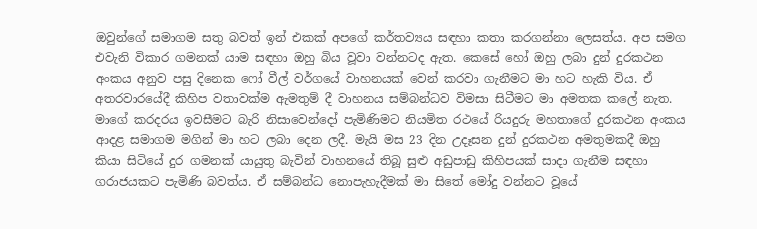ඔවුන්ගේ සමාගම සතු බවත් ඉන් එකක් අපගේ කර්තව්‍යය සඳහා කතා කරගන්නා ලෙසත්ය. අප සමග එවැනි විකාර ගමනක් යාම සඳහා ඔහු බිය වූවා වන්නටද ඇත. කෙසේ හෝ ඔහු ලබා දුන් දුරකථන අංකය අනුව පසු දිනෙක ෆෝ වීල් වර්ගයේ වාහනයක් වෙන් කරවා ගැනීමට මා හට හැකි විය. ඒ අතරවාරයේදී කිහිප වතාවක්ම ඇමතුම් දී වාහනය සම්බන්ධව විමසා සිටීමට මා අමතක කලේ නැත. මාගේ කරදරය ඉවසීමට බැරි නිසාවෙන්දෝ පැමිණිමට නියමිත රථයේ රියදුරු මහතාගේ දුරකථන අංකය ආදළ සමාගම මගින් මා හට ලබා දෙන ලදී. මැයි මස 23 දින උදෑසන දුන් දුරකථන අමතුමකදී ඔහු කියා සිටියේ දුර ගමනක් යායුතු බැවින් වාහනයේ තිබූ සුළු අඩුපාඩු කිහිපයක් සාදා ගැනීම සඳහා ගරාජයකට පැමිණි බවත්ය. ඒ සම්බන්ධ නොපැහැදීමක් මා සිතේ මෝදු වන්නට වූයේ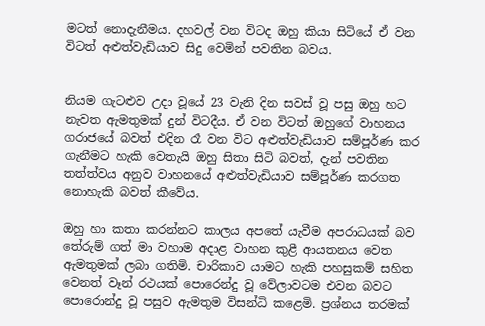මටත් නොදැනීමය. දහවල් වන විටද ඔහු කියා සිටියේ ඒ වන විටත් අළුත්වැඩියාව සිදු වෙමින් පවතින බවය.


නියම ගැටළුව උදා වූයේ 23 වැනි දින සවස් වූ පසු ඔහු හට නැවත ඇමතුමක් දුන් විටදීය. ඒ වන විටත් ඔහුගේ වාහනය ගරාජයේ බවත් එදින රෑ වන විට අළුත්වැඩියාව සම්පූර්ණ කර ගැනීමට හැකි වෙතැයි ඔහු සිතා සිටි බවත්, දැන් පවතින තත්ත්වය අනුව වාහනයේ අළුත්වැඩියාව සම්පූර්ණ කරගත නොහැකි බවත් කීවේය.

ඔහු හා කතා කරන්නට කාලය අපතේ යැවීම අපරාධයක් බව තේරුම් ගත් මා වහාම අදාළ වාහන කුළී ආයතනය වෙත ඇමතුමක් ලබා ගතිමි. චාරිකාව යාමට හැකි පහසුකම් සහිත වෙනත් වෑන් රථයක් පොරෙන්දු වූ වේලාවටම එවන බවට පොරොන්දු වූ පසුව ඇමතුම විසන්ධි කළෙමි. ප්‍රශ්නය තරමක්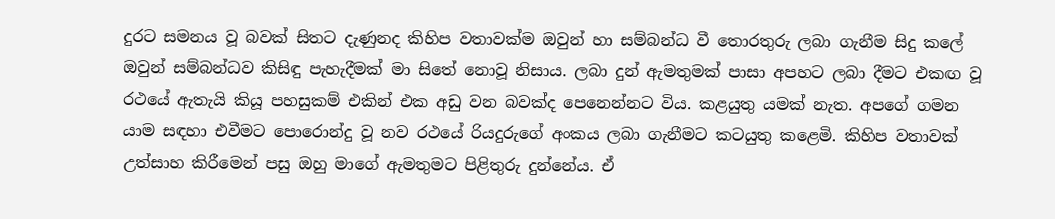දුරට සමනය වූ බවක් සිතට දැණුනද කිහිප වතාවක්ම ඔවුන් හා සම්බන්ධ වී තොරතුරු ලබා ගැනීම සිදු කලේ ඔවුන් සම්බන්ධව කිසිඳු පැහැදීමක් මා සිතේ නොවූ නිසාය. ලබා දුන් ඇමතුමක් පාසා අපහට ලබා දීමට එකඟ වූ රථයේ ඇතැයි කියූ පහසුකම් එකින් එක අඩු වන බවක්ද පෙනෙන්නට විය. කළයුතු යමක් නැත. අපගේ ගමන යාම සඳහා එවීමට පොරොන්දු වූ නව රථයේ රියදුරුගේ අංකය ලබා ගැනීමට කටයුතු කළෙමි. කිහිප වතාවක් උත්සාහ කිරීමෙන් පසු ඔහු මාගේ ඇමතුමට පිළිතුරු දුන්නේය. ඒ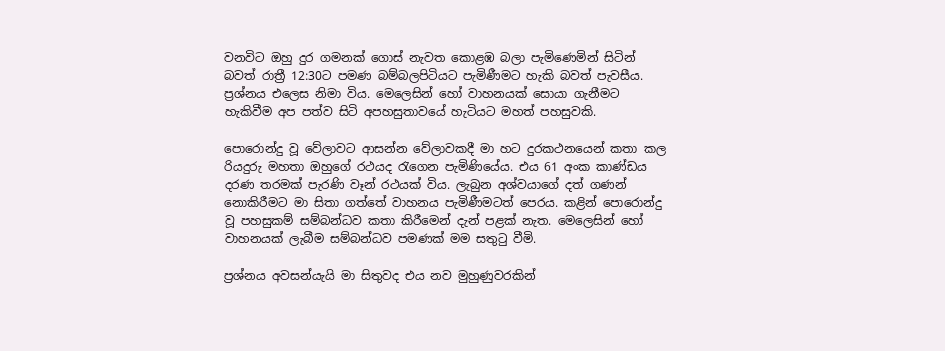වනවිට ඔහු දුර ගමනක් ගොස් නැවත කොළඹ බලා පැමිණෙමින් සිටින් බවත් රාත්‍රී 12:30ට පමණ බම්බලපිටියට පැමිණීමට හැකි බවත් පැවසීය.
ප්‍රශ්නය එලෙස නිමා විය. මෙලෙසින් හෝ වාහනයක් සොයා ගැනීමට හැකිවීම අප පත්ව සිටි අපහසුතාවයේ හැටියට මහත් පහසුවකි.

පොරොන්දු වූ වේලාවට ආසන්න වේලාවකදී මා හට දුරකථනයෙන් කතා කල රියදුරු මහතා ඔහුගේ රථයද රැගෙන පැමිණියේය. එය 61 අංක කාණ්ඩය දරණ තරමක් පැරණි වෑන් රථයක් විය. ලැබුන අශ්වයාගේ දත් ගණන් නොකිරීමට මා සිතා ගත්තේ වාහනය පැමිණීමටත් පෙරය. කළින් පොරොන්දු වූ පහසුකම් සම්බන්ධව කතා කිරීමෙන් දැන් පළක් නැත. මෙලෙසින් හෝ වාහනයක් ලැබීම සම්බන්ධව පමණක් මම සතුටු වීමි.

ප්‍රශ්නය අවසන්යැයි මා සිතුවද එය නව මුහුණුවරකින්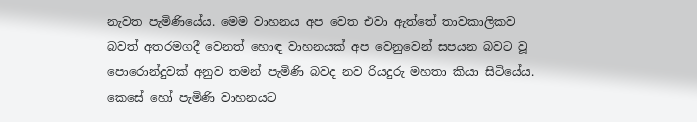නැවත පැමිණියේය. මෙම වාහනය අප වෙත එවා ඇත්තේ තාවකාලිකව බවත් අතරමගදී වෙනත් හොඳ වාහනයක් අප වෙනුවෙන් සපයන බවට වූ පොරොන්දුවක් අනුව තමන් පැමිණි බවද නව රියදුරු මහතා කියා සිටියේය. කෙසේ හෝ පැමිණි වාහනයට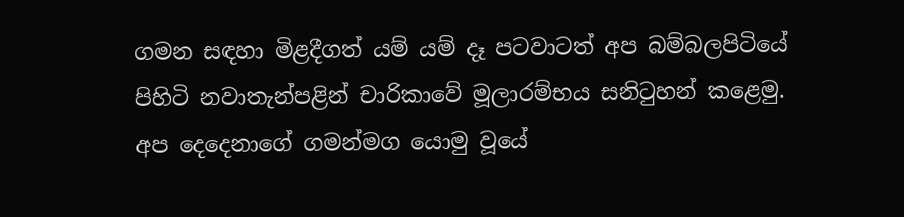ගමන සඳහා මිළදීගත් යම් යම් දෑ පටවාටත් අප බම්බලපිටියේ පිහිටි නවාතැන්පළින් චාරිකාවේ මූලාරම්භය සනිටුහන් කළෙමු. අප දෙදෙනාගේ ගමන්මග යොමු වූයේ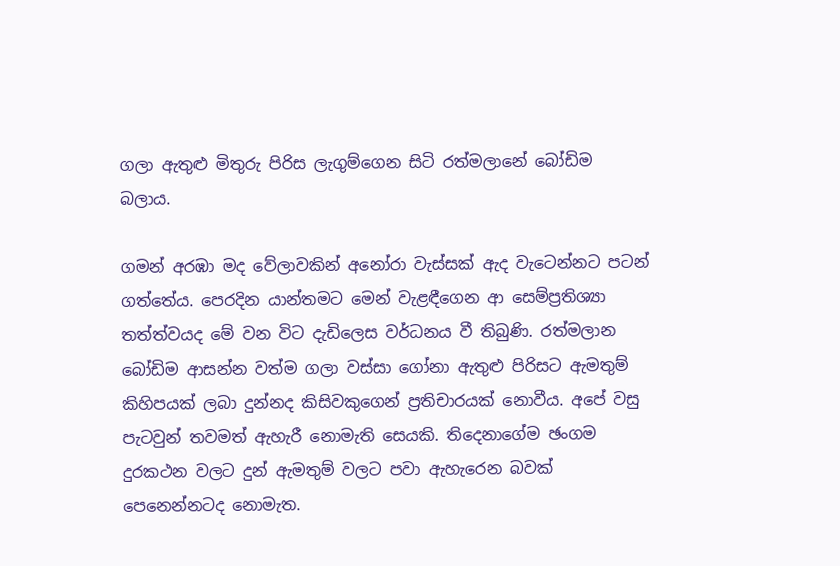ගලා ඇතුළු මිතුරු පිරිස ලැගුම්ගෙන සිටි රත්මලානේ බෝඩිම බලාය.

ගමන් අරඹා මද වේලාවකින් අනෝරා වැස්සක් ඇද වැටෙන්නට පටන් ගත්තේය. පෙරදින යාන්තමට මෙන් වැළඳීගෙන ආ සෙම්ප්‍රතිශ්‍යා තත්ත්වයද මේ වන විට දැඩිලෙස වර්ධනය වී තිබුණි. රත්මලාන බෝඩිම ආසන්න වත්ම ගලා වස්සා ගෝනා ඇතුළු පිරිසට ඇමතුම් කිහිපයක් ලබා දුන්නද කිසිවකුගෙන් ප්‍රතිචාරයක් නොවීය. අපේ වසු පැටවුන් තවමත් ඇහැරී නොමැති සෙයකි. තිදෙනාගේම ඡංගම දුරකථන වලට දුන් ඇමතුම් වලට පවා ඇහැරෙන බවක් පෙනෙන්නටද නොමැත.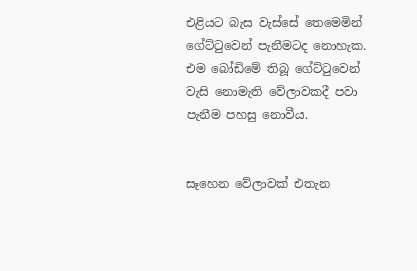එළියට බැස වැස්සේ තෙමෙමින් ගේට්ටුවෙන් පැනීමටද නොහැක. එම බෝඩිමේ තිබූ ගේට්ටුවෙන් වැසි නොමැති වේලාවකදී පවා පැනීම පහසු නොවීය.


සෑහෙන වේලාවක් එතැන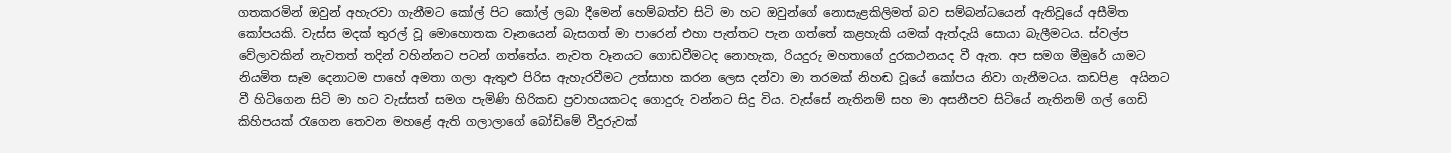ගතකරමින් ඔවුන් අහැරවා ගැනීමට කෝල් පිට කෝල් ලබා දීමෙන් හෙම්බත්ව සිටි මා හට ඔවුන්ගේ නොසැළකිලිමත් බව සම්බන්ධයෙන් ඇතිවූයේ අසීමිත කෝපයකි. වැස්ස මදක් තුරල් වූ මොහොතක වෑනයෙන් බැසගත් මා පාරෙන් එහා පැත්තට පැන ගත්තේ කළහැකි යමක් ඇත්දැයි සොයා බැලීමටය. ස්වල්ප වේලාවකින් නැවතත් තදින් වහින්නට පටන් ගත්තේය. නැවත වෑනයට ගොඩවීමටද නොහැක, රියදුරු මහතාගේ දුරකථනයද වී ඇත. අප සමග මීමුරේ යාමට නියමිත සෑම දෙනාටම පාහේ අමතා ගලා ඇතුළු පිරිස ඇහැරවීමට උත්සාහ කරන ලෙස දන්වා මා තරමක් නිහඬ වූයේ කෝපය නිවා ගැනීමටය. කඩපිළ  අයිනට වී හිටිගෙන සිටි මා හට වැස්සත් සමග පැමිණි හිරිකඩ ප්‍රවාහයකටද ගොදුරු වන්නට සිදු විය. වැස්සේ නැතිනම් සහ මා අසනීපව සිටියේ නැතිනම් ගල් ගෙඩි කිහිපයක් රැගෙන තෙවන මහළේ ඇති ගලාලාගේ බෝඩිමේ වීදුරුවක්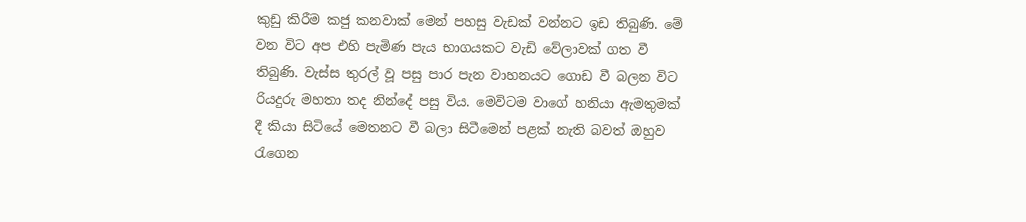කුඩු කිරීම කජු කනවාක් මෙන් පහසු වැඩක් වන්නට ඉඩ තිබුණි. මේ වන විට අප එහි පැමිණ පැය භාගයකට වැඩි වේලාවක් ගත වී තිබුණි. වැස්ස තුරල් වූ පසු පාර පැන වාහනයට ගොඩ වී බලන විට රියදුරු මහතා තද නින්දේ පසු විය. මෙවිටම වාගේ හනියා ඇමතුමක් දී කියා සිටියේ මෙතනට වී බලා සිටීමෙන් පළක් නැති බවත් ඔහුව රැගෙන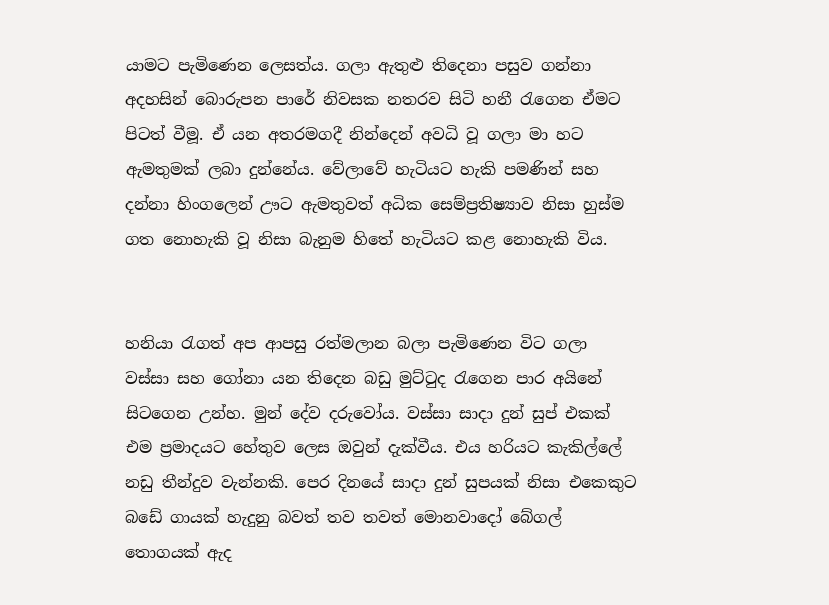යාමට පැමිණෙන ලෙසත්ය. ගලා ඇතුළු තිදෙනා පසුව ගන්නා අදහසින් බොරුපන පාරේ නිවසක නතරව සිටි හනී රැගෙන ඒමට පිටත් වීමූ. ඒ යන අතරමගදී නින්දෙන් අවධි වූ ගලා මා හට ඇමතුමක් ලබා දුන්නේය. වේලාවේ හැටියට හැකි පමණින් සහ දන්නා හිංගලෙන් ඌට ඇමතුවත් අධික සෙම්ප්‍රතිෂ්‍යාව නිසා හුස්ම ගත නොහැකි වූ නිසා බැනුම හිතේ හැටියට කළ නොහැකි විය.


හනියා රැගත් අප ආපසු රත්මලාන බලා පැමිණෙන විට ගලා වස්සා සහ ගෝනා යන තිදෙන බඩු මුට්ටුද රැගෙන පාර අයිනේ සිටගෙන උන්හ. මුන් දේව දරුවෝය. වස්සා සාදා දුන් සුප් එකක් එම ප්‍රමාදයට හේතුව ලෙස ඔවුන් දැක්වීය. එය හරියට කැකිල්ලේ නඩු තීන්දුව වැන්නකි. පෙර දිනයේ සාදා දුන් සුපයක් නිසා එකෙකුට බඩේ ගායක් හැදුනු බවත් තව තවත් මොනවාදෝ බේගල් තොගයක් ඇද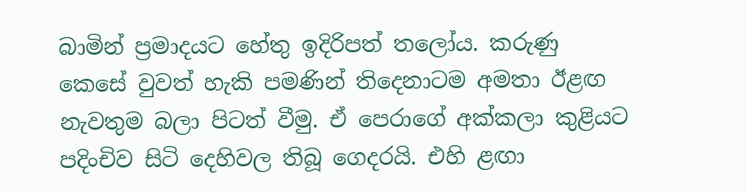බාමින් ප්‍රමාදයට හේතු ඉදිරිපත් තලෝය. කරුණු කෙසේ වුවත් හැකි පමණින් තිදෙනාටම අමතා ඊළඟ නැවතුම බලා පිටත් වීමු. ඒ පෙරාගේ අක්කලා කුළියට පදිංචිව සිටි දෙහිවල තිබූ ගෙදරයි. එහි ළඟා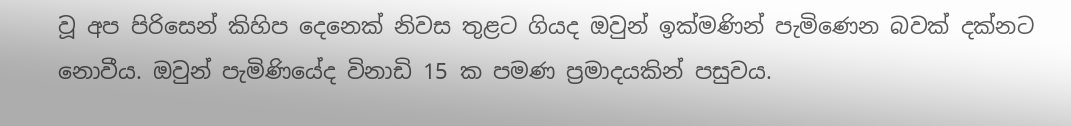වූ අප පිරිසෙන් කිහිප දෙනෙක් නිවස තුළට ගියද ඔවුන් ඉක්මණින් පැමිණෙන බවක් දක්නට නොවීය. ඔවුන් පැමිණියේද විනාඩි 15 ක පමණ ප්‍රමාදයකින් පසුවය.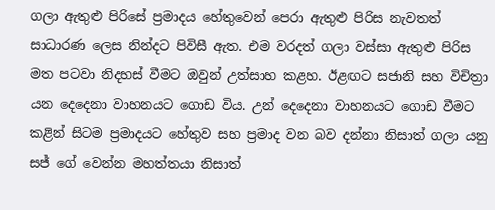ගලා ඇතුළු පිරිසේ ප්‍රමාදය හේතුවෙන් පෙරා ඇතුළු පිරිස නැවතත් සාධාරණ ලෙස නින්දට පිවිසී ඇත. එම වරදත් ගලා වස්සා ඇතුළු පිරිස මත පටවා නිදහස් වීමට ඔවුන් උත්සාහ කළහ. ඊළඟට සජානි සහ විචිත්‍රා යන දෙදෙනා වාහනයට ගොඩ විය. උන් දෙදෙනා වාහනයට ගොඩ වීමට කළින් සිටම ප්‍රමාදයට හේතුව සහ ප්‍රමාද වන බව දන්නා නිසාත් ගලා යනු සජ් ගේ වෙන්න මහත්තයා නිසාත්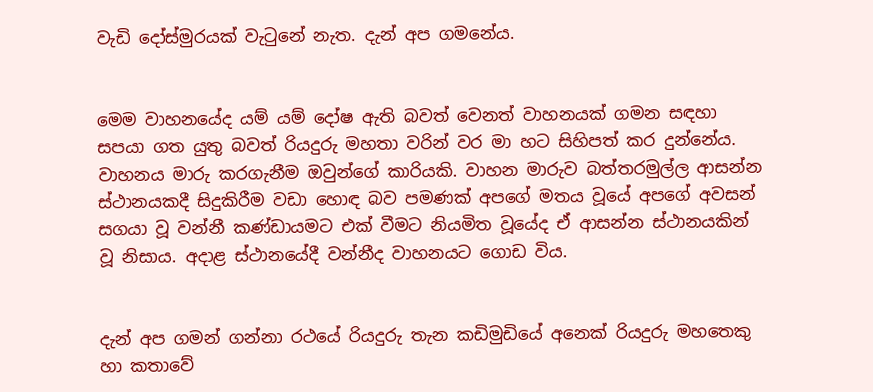වැඩි දෝස්මුරයක් වැටුනේ නැත. දැන් අප ගමනේය.


මෙම වාහනයේද යම් යම් දෝෂ ඇති බවත් වෙනත් වාහනයක් ගමන සඳහා සපයා ගත යුතු බවත් රියදුරු මහතා වරින් වර මා හට සිහිපත් කර දුන්නේය. වාහනය මාරු කරගැනීම ඔවුන්ගේ කාරියකි. වාහන මාරුව බත්තරමුල්ල ආසන්න ස්ථානයකදී සිදුකිරීම වඩා හොඳ බව පමණක් අපගේ මතය වූයේ අපගේ අවසන් සගයා වූ වන්නී කණ්ඩායමට එක් වීමට නියමිත වූයේද ඒ ආසන්න ස්ථානයකින් වූ නිසාය. අදාළ ස්ථානයේදී වන්නීද වාහනයට ගොඩ විය.


දැන් අප ගමන් ගන්නා රථයේ රියදුරු තැන කඩිමුඩියේ අනෙක් රියදුරු මහතෙකු හා කතාවේ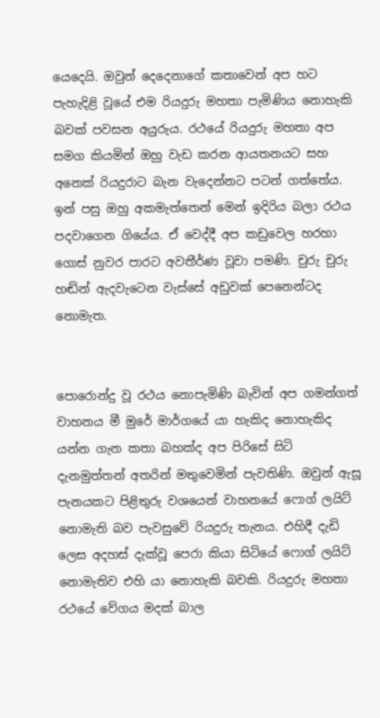යෙදෙයි. ඔවුන් දෙදෙනාගේ කතාවෙන් අප හට පැහැදිළි වූයේ එම රියදුරු මහතා පැමිණිය නොහැකි බවක් පවසන අයුරුය. රථයේ රියදුරු මහතා අප සමග කියමින් ඔහු වැඩ කරන ආයතනයට සහ අනෙක් රියදුරාට බැන වැදෙන්නට පටන් ගත්තේය. ඉන් පසු ඔහු අකමැත්තෙන් මෙන් ඉදිරිය බලා රථය පදවාගෙන ගියේය. ඒ වෙද්දී අප කඩුවෙල හරහා ගොස් නුවර පාරට අවතීර්ණ වූවා පමණි. චුරු චුරු හඬින් ඇදවැටෙන වැස්සේ අඩුවක් පෙනෙන්ටද නොමැත.


පොරොන්දු වූ රථය නොපැමිණි බැවින් අප ගමන්ගත් වාහනය මී මුරේ මාර්ගයේ යා හැකිද නොහැකිද යන්න ගැන කතා බහක්ද අප පිරිසේ සිටි දැනමුත්තන් අතරින් මතුවෙමින් පැවතිණි. ඔවුන් ඇසූ පැනයකට පිළිතුරු වශයෙන් වාහනයේ ෆොග් ලයිට් නොමැති බව පැවසුවේ රියදුරු තැනය. එහිදී දැඩි ලෙස අදහස් දැක්වූ පෙරා කියා සිටියේ ෆොග් ලයිට් නොමැතිව එහි යා නොහැකි බවකි. රියදුරු මහතා රථයේ වේගය මදක් බාල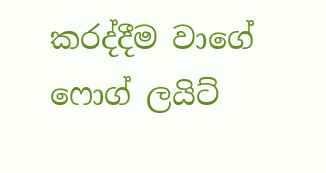කරද්දීම වාගේ ෆොග් ලයිට්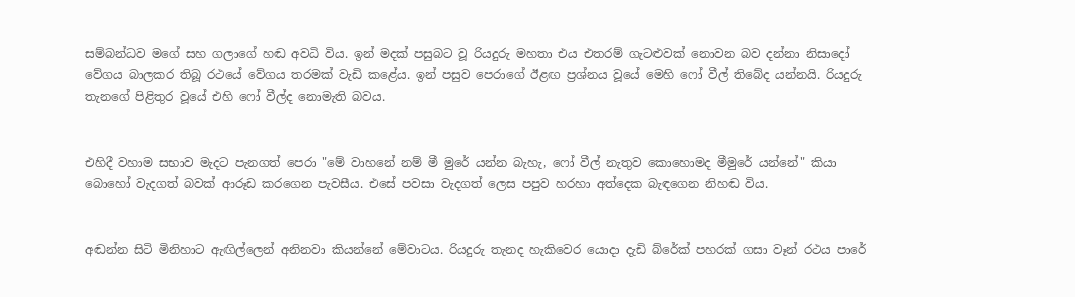සම්බන්ධව මගේ සහ ගලාගේ හඬ අවධි විය. ඉන් මදක් පසුබට වූ රියදුරු මහතා එය එතරම් ගැටළුවක් නොවන බව දන්නා නිසාදෝ වේගය බාලකර තිබූ රථයේ වේගය තරමක් වැඩි කළේය. ඉන් පසුව පෙරාගේ ඊළඟ ප්‍රශ්නය වූයේ මෙහි ෆෝ වීල් තිබේද යන්නයි. රියදුරු තැනගේ පිළිතුර වූයේ එහි ෆෝ වීල්ද නොමැති බවය.


එහිදී වහාම සභාව මැදට පැනගත් පෙරා "මේ වාහනේ නම් මී මුරේ යන්න බැහැ, ෆෝ වීල් නැතුව කොහොමද මීමුරේ යන්නේ" කියා බොහෝ වැදගත් බවක් ආරූඩ කරගෙන පැවසීය. එසේ පවසා වැදගත් ලෙස පපුව හරහා අත්දෙක බැඳගෙන නිහඬ විය.


අඬන්න සිටි මිනිහාට ඇඟිල්ලෙන් අනිනවා කියන්නේ මේවාටය. රියදුරු තැනද හැකිවෙර යොදා දැඩි බ්රේක් පහරක් ගසා වෑන් රථය පාරේ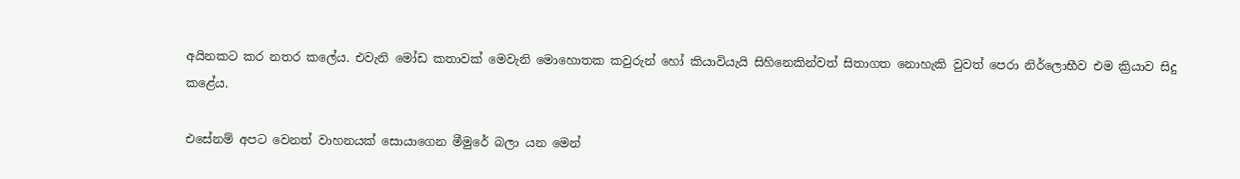අයිනකට කර නතර කලේය. එවැනි මෝඩ කතාවක් මෙවැනි මොහොතක කවුරුන් හෝ කියාවියැයි සිහිනෙකින්වත් සිතාගත නොහැකි වුවත් පෙරා නිර්ලොභීව එම ක්‍රියාව සිදු කළේය.

එසේනම් අපට වෙනත් වාහනයක් සොයාගෙන මීමුරේ බලා යන මෙන්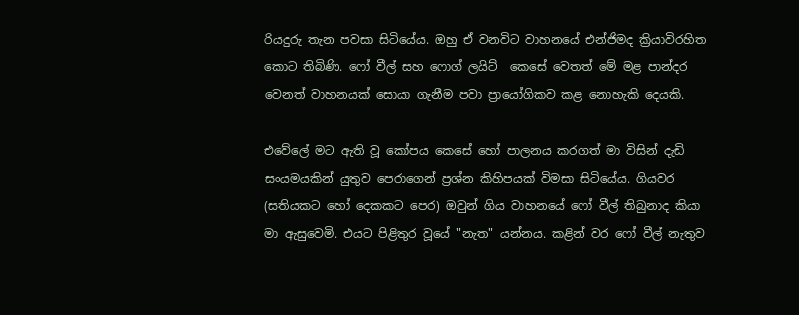රියදුරු තැන පවසා සිටියේය. ඔහු ඒ වනවිට වාහනයේ එන්ජිමද ක්‍රියාවිරහිත කොට තිබිණි. ෆෝ වීල් සහ ෆොග් ලයිට්  කෙසේ වෙතත් මේ මළ පාන්දර වෙනත් වාහනයක් සොයා ගැනීම පවා ප්‍රායෝගිකව කළ නොහැකි දෙයකි.

එවේලේ මට ඇති වූ කෝපය කෙසේ හෝ පාලනය කරගත් මා විසින් දැඩි සංයමයකින් යුතුව පෙරාගෙන් ප්‍රශ්න කිහිපයක් විමසා සිටියේය. ගියවර (සතියකට හෝ දෙකකට පෙර) ඔවුන් ගිය වාහනයේ ෆෝ වීල් තිබුනාද කියා මා ඇසුවෙමි. එයට පිළිතුර වූයේ "නැත" යන්නය. කළින් වර ෆෝ වීල් නැතුව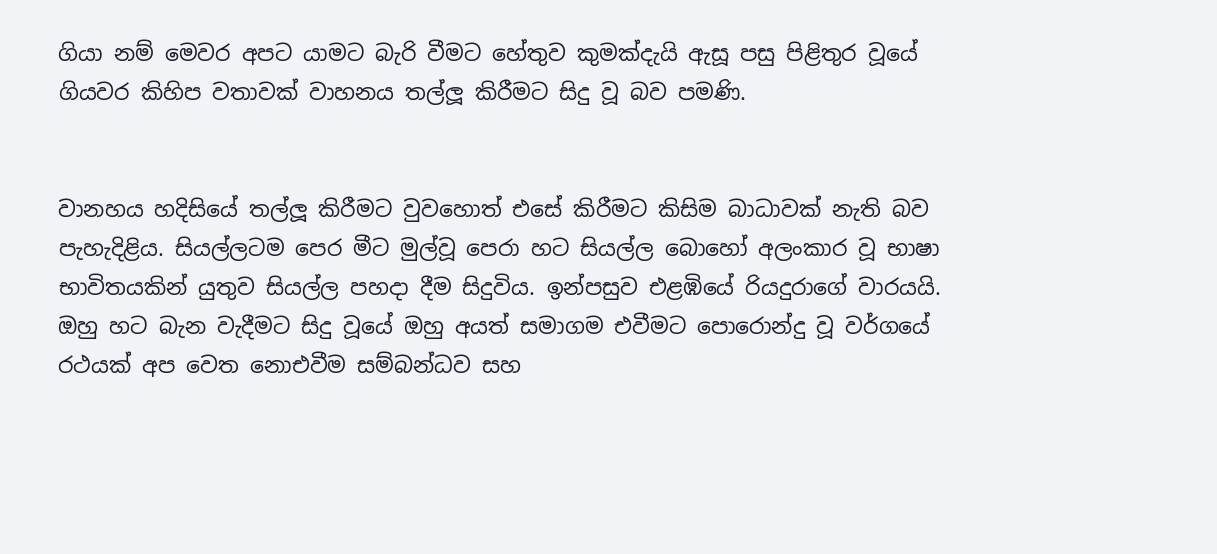ගියා නම් මෙවර අපට යාමට බැරි වීමට හේතුව කුමක්දැයි ඇසූ පසු පිළිතුර වූයේ ගියවර කිහිප වතාවක් වාහනය තල්ලූ කිරීමට සිදු වූ බව පමණි.


වානහය හදිසියේ තල්ලූ කිරීමට වුවහොත් එසේ කිරීමට කිසිම බාධාවක් නැති බව පැහැදිළිය. සියල්ලටම පෙර මීට මුල්වූ පෙරා හට සියල්ල බොහෝ අලංකාර වූ භාෂා භාවිතයකින් යුතුව සියල්ල පහදා දීම සිදුවිය. ඉන්පසුව එළඹියේ රියදුරාගේ වාරයයි. ඔහු හට බැන වැදීමට සිදු වූයේ ඔහු අයත් සමාගම එවීමට පොරොන්දු වූ වර්ගයේ රථයක් අප වෙත නොඑවීම සම්බන්ධව සහ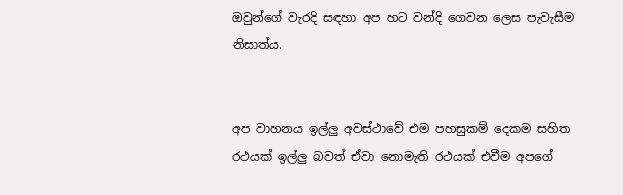ඔවුන්ගේ වැරදි සඳහා අප හට වන්දි ගෙවන ලෙස පැවැසීම නිසාත්ය.


අප වාහනය ඉල්ලු අවස්ථාවේ එම පහසුකම් දෙකම සහිත රථයක් ඉල්ලු බවත් ඒවා නොමැති රථයක් එවීම අපගේ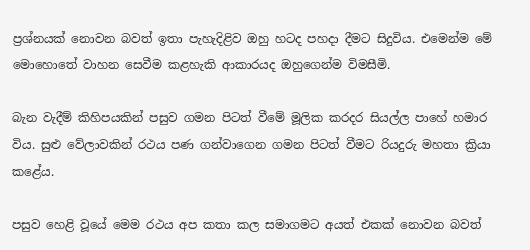ප්‍රශ්නයක් නොවන බවත් ඉතා පැහැදිළිව ඔහු හටද පහදා දීමට සිදුවිය. එමෙන්ම මේ මොහොතේ වාහන සෙවීම කළහැකි ආකාරයද ඔහුගෙන්ම විමසීමි.

බැන වැදීම් කිහිපයකින් පසුව ගමන පිටත් වීමේ මූලික කරදර සියල්ල පාහේ හමාර විය. සුළු වේලාවකින් රථය පණ ගන්වාගෙන ගමන පිටත් වීමට රියදුරු මහතා ක්‍රියා කළේය.

පසුව හෙළි වූයේ මෙම රථය අප කතා කල සමාගමට අයත් එකක් නොවන බවත්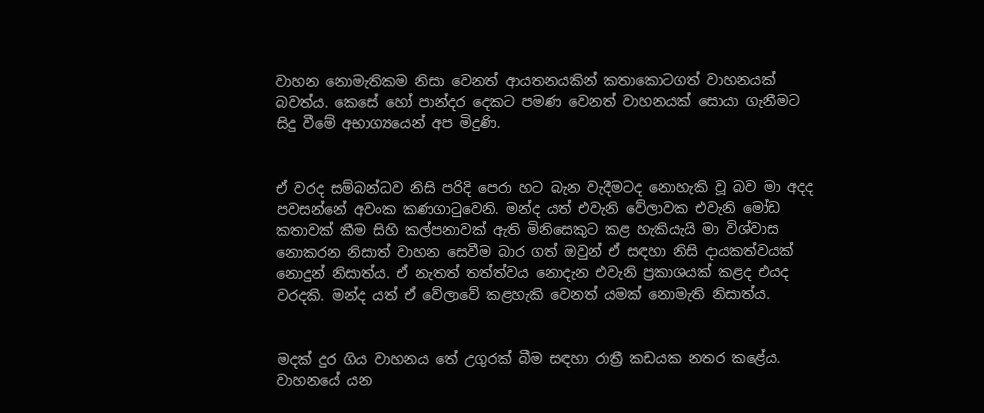වාහන නොමැතිකම නිසා වෙනත් ආයතනයකින් කතාකොටගත් වාහනයක් බවත්ය. කෙසේ හෝ පාන්දර දෙකට පමණ වෙනත් වාහනයක් සොයා ගැනීමට සිදු වීමේ අභාග්‍යයෙන් අප මිදුණි.


ඒ වරද සම්බන්ධව නිසි පරිදි පෙරා හට බැන වැදීමටද නොහැකි වූ බව මා අදද පවසන්නේ අවංක කණගාටුවෙනි. මන්ද යත් එවැනි වේලාවක එවැනි මෝඩ කතාවක් කීම සිහි කල්පනාවක් ඇති මිනිසෙකුට කළ හැකියැයි මා විශ්වාස නොකරන නිසාත් වාහන සෙවීම බාර ගත් ඔවුන් ඒ සඳහා නිසි දායකත්වයක් නොදුන් නිසාත්ය. ඒ නැතත් තත්ත්වය නොදැන එවැනි ප්‍රකාශයක් කළද එයද වරදකි. මන්ද යත් ඒ වේලාවේ කළහැකි වෙනත් යමක් නොමැති නිසාත්ය.


මදක් දුර ගිය වාහනය තේ උගුරක් බීම සඳහා රාත්‍රී කඩයක නතර කළේය. වාහනයේ යන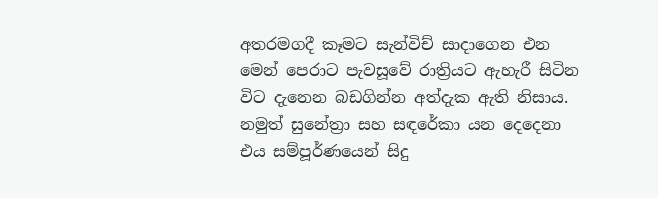අතරමගදී කෑමට සැන්විච් සාදාගෙන එන මෙන් පෙරාට පැවසූවේ රාත්‍රියට ඇහැරී සිටින විට දැනෙන බඩගින්න අත්දැක ඇති නිසාය. නමුත් සුනේත්‍රා සහ සඳරේකා යන දෙදෙනා එය සම්පූර්ණයෙන් සිදු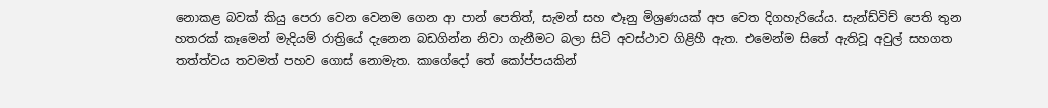නොකළ බවක් කියු පෙරා වෙන වෙනම ගෙන ආ පාන් පෙතිත්, සැමන් සහ ළුෑනු මිශ්‍රණයක් අප වෙත දිගහැරියේය. සැන්ඩ්විච් පෙති තුන හතරක් කෑමෙන් මැදියම් රාත්‍රියේ දැනෙන බඩගින්න නිවා ගැනීමට බලා සිටි අවස්ථාව ගිළිහී ඇත. එමෙන්ම සිතේ ඇතිවූ අවුල් සහගත තත්ත්වය තවමත් පහව ගොස් නොමැත. කාගේදෝ තේ කෝප්පයකින්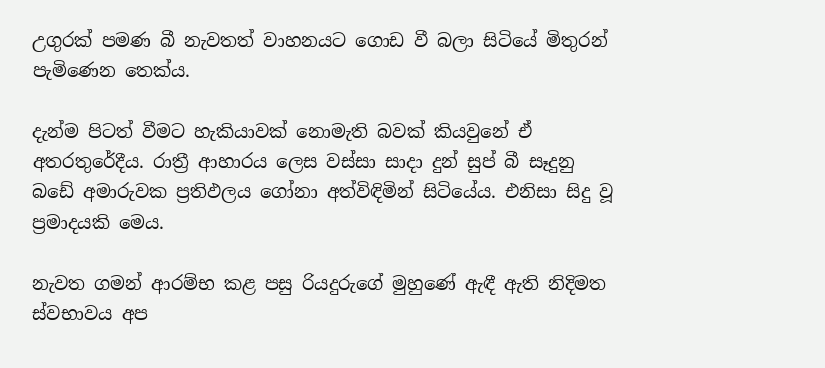උගුරක් පමණ බී නැවතත් වාහනයට ගොඩ වී බලා සිටියේ මිතුරන් පැමිණෙන තෙක්ය.

දැන්ම පිටත් වීමට හැකියාවක් නොමැති බවක් කියවුනේ ඒ අතරතුරේදීය. රාත්‍රී ආහාරය ලෙස වස්සා සාදා දුන් සුප් බී සෑදුනු බඩේ අමාරුවක ප්‍රතිඵලය ගෝනා අත්විඳිමින් සිටියේය. එනිසා සිදු වූ ප්‍රමාදයකි මෙය.

නැවත ගමන් ආරම්භ කළ පසු රියදුරුගේ මුහුණේ ඇඳී ඇති නිදිමත ස්වභාවය අප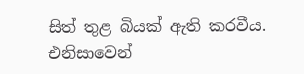සිත් තුළ බියක් ඇති කරවීය. එනිසාවෙන්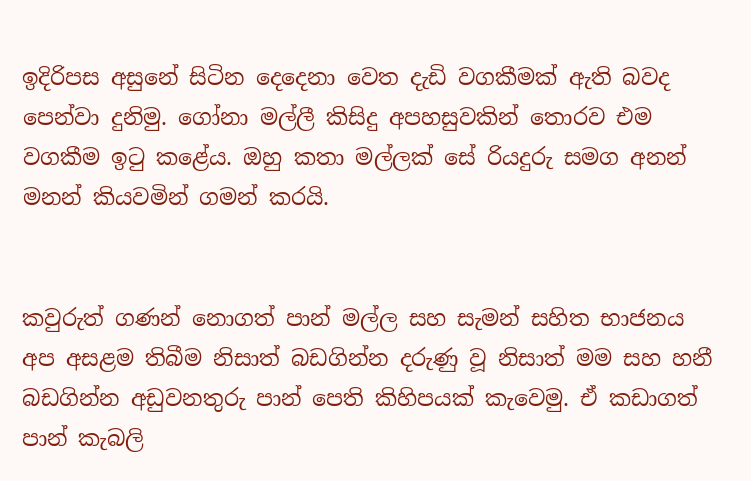ඉදිරිපස අසුනේ සිටින දෙදෙනා වෙත දැඩි වගකීමක් ඇති බවද පෙන්වා දුනිමු. ගෝනා මල්ලී කිසිදු අපහසුවකින් තොරව එම වගකීම ඉටු කළේය. ඔහු කතා මල්ලක් සේ රියදුරු සමග අනන් මනන් කියවමින් ගමන් කරයි.


කවුරුත් ගණන් නොගත් පාන් මල්ල සහ සැමන් සහිත භාජනය අප අසළම තිබීම නිසාත් බඩගින්න දරුණු වූ නිසාත් මම සහ හනී බඩගින්න අඩුවනතුරු පාන් පෙති කිහිපයක් කැවෙමු. ඒ කඩාගත් පාන් කැබලි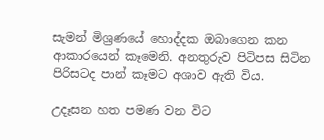සැමන් මිශ්‍රණයේ හොද්දක ඔබාගෙන කන ආකාරයෙන් කෑමෙනි. අනතුරුව පිටිපස සිටින පිරිසටද පාන් කෑමට අශාව ඇති විය.

උදෑසන හත පමණ වන විට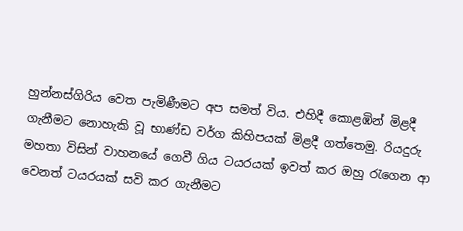හුන්නස්ගිරිය වෙත පැමිණීමට අප සමත් විය. එහිදී කොළඹින් මිළදී ගැනීමට නොහැකි වූ භාණ්ඩ වර්ග කිහිපයක් මිළදී ගත්තෙමු. රියදුරු මහතා විසින් වාහනයේ ගෙවී ගිය ටයරයක් ඉවත් කර ඔහු රැගෙන ආ වෙනත් ටයරයක් සවි කර ගැනීමට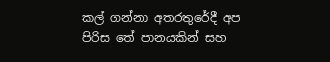කල් ගන්නා අතරතුරේදී අප පිරිස තේ පානයකින් සහ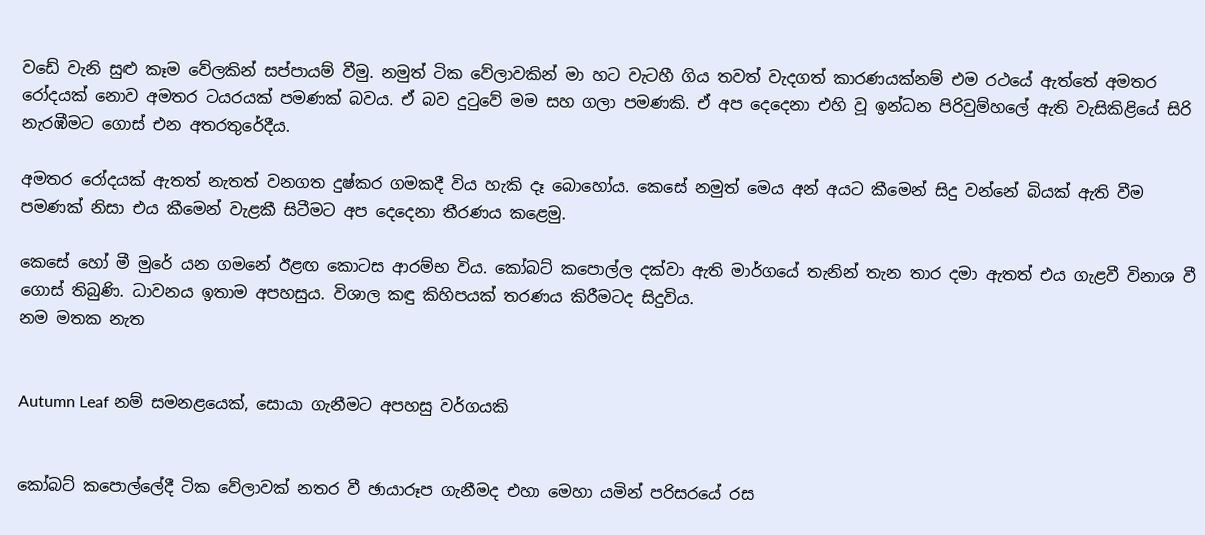වඩේ වැනි සුළු කෑම වේලකින් සප්පායම් වීමු. නමුත් ටික වේලාවකින් මා හට වැටහී ගිය තවත් වැදගත් කාරණයක්නම් එම රථයේ ඇත්තේ අමතර රෝදයක් නොව අමතර ටයරයක් පමණක් බවය. ඒ බව දුටුවේ මම සහ ගලා පමණකි. ඒ අප දෙදෙනා එහි වූ ඉන්ධන පිරිවුම්හලේ ඇති වැසිකිළියේ සිරි නැරඹීමට ගොස් එන අතරතුරේදීය.

අමතර රෝදයක් ඇතත් නැතත් වනගත දුෂ්කර ගමකදී විය හැකි දෑ බොහෝය. කෙසේ නමුත් මෙය අන් අයට කීමෙන් සිදු වන්නේ බියක් ඇති වීම පමණක් නිසා එය කීමෙන් වැළකී සිටීමට අප දෙදෙනා තීරණය කළෙමු.

කෙසේ හෝ මී මුරේ යන ගමනේ ඊළඟ කොටස ආරම්භ විය. කෝබට් කපොල්ල දක්වා ඇති මාර්ගයේ තැනින් තැන තාර දමා ඇතත් එය ගැළවී විනාශ වී ගොස් තිබුණි. ධාවනය ඉතාම අපහසුය. විශාල කඳු කිහිපයක් තරණය කිරීමටද සිදුවිය.
නම මතක නැත


Autumn Leaf නම් සමනළයෙක්, සොයා ගැනීමට අපහසු වර්ගයකි


කෝබට් කපොල්ලේදී ටික වේලාවක් නතර වී ඡායාරූප ගැනීමද එහා මෙහා යමින් පරිසරයේ රස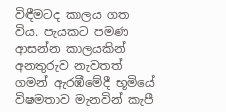විඳීමටද කාලය ගත විය. පැයකට පමණ ආසන්න කාලයකින් අනතුරුව නැවතත් ගමන් ඇරඹීමේදී භූමියේ විෂමතාව මැනවින් කැපී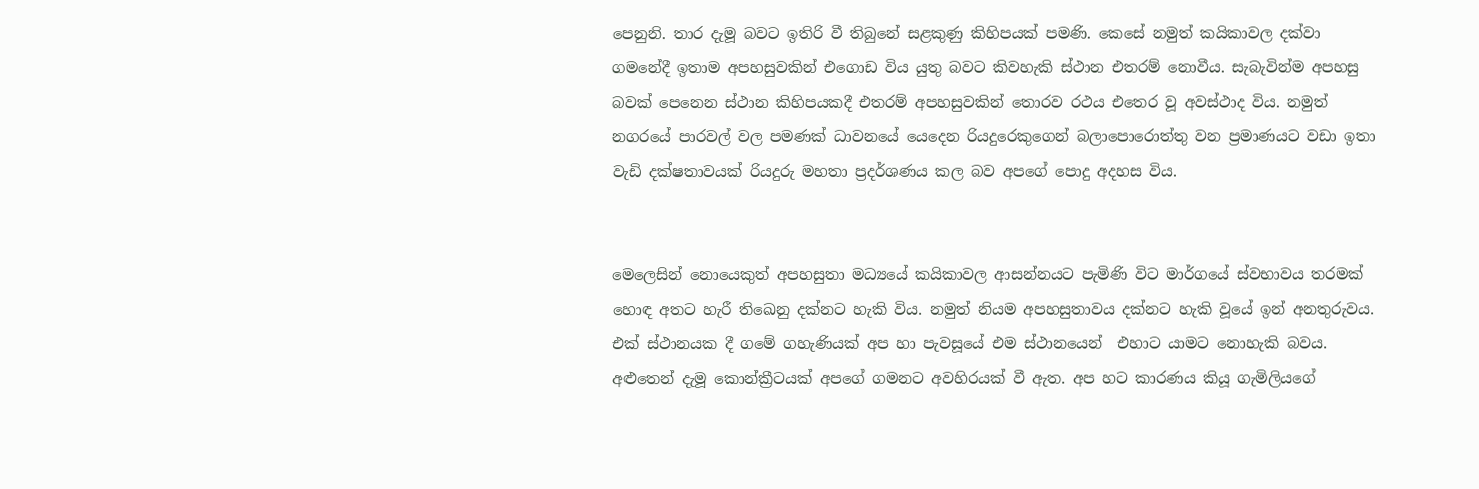පෙනුනි. තාර දැමූ බවට ඉතිරි වී තිබුනේ සළකුණු කිහිපයක් පමණි. කෙසේ නමුත් කයිකාවල දක්වා ගමනේදී ඉතාම අපහසුවකින් එගොඩ විය යුතු බවට කිවහැකි ස්ථාන එතරම් නොවීය. සැබැවින්ම අපහසු බවක් පෙනෙන ස්ථාන කිහිපයකදී එතරම් අපහසුවකින් තොරව රථය එතෙර වූ අවස්ථාද විය. නමුත් නගරයේ පාරවල් වල පමණක් ධාවනයේ යෙදෙන රියදුරෙකුගෙන් බලාපොරොත්තු වන ප්‍රමාණයට වඩා ඉතා වැඩි දක්ෂතාවයක් රියදුරු මහතා ප්‍රදර්ශණය කල බව අපගේ පොදු අදහස විය.


මෙලෙසින් නොයෙකුත් අපහසුතා මධ්‍යයේ කයිකාවල ආසන්නයට පැමිණි විට මාර්ගයේ ස්වභාවය තරමක් හොඳ අතට හැරී තිඛෙනු දක්නට හැකි විය. නමුත් නියම අපහසුතාවය දක්නට හැකි වූයේ ඉන් අනතුරුවය. එක් ස්ථානයක දී ගමේ ගහැණියක් අප හා පැවසූයේ එම ස්ථානයෙන්  එහාට යාමට නොහැකි බවය. අළුතෙන් දැමූ කොන්ක්‍රීටයක් අපගේ ගමනට අවහිරයක් වී ඇත. අප හට කාරණය කියූ ගැමිලියගේ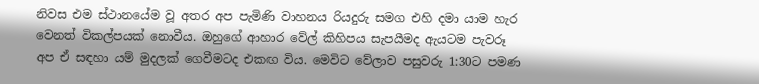නිවස එම ස්ථානයේම වූ අතර අප පැමිණි වාහනය රියදුරු සමග එහි දමා යාම හැර වෙනත් විකල්පයක් නොවීය. ඔහුගේ ආහාර වේල් කිහිපය සැපයීමද ඇයටම පැවරූ අප ඒ සඳහා යම් මුදලක් ගෙවීමටද එකඟ විය. මෙවිට වේලාව පසුවරු 1:30ට පමණ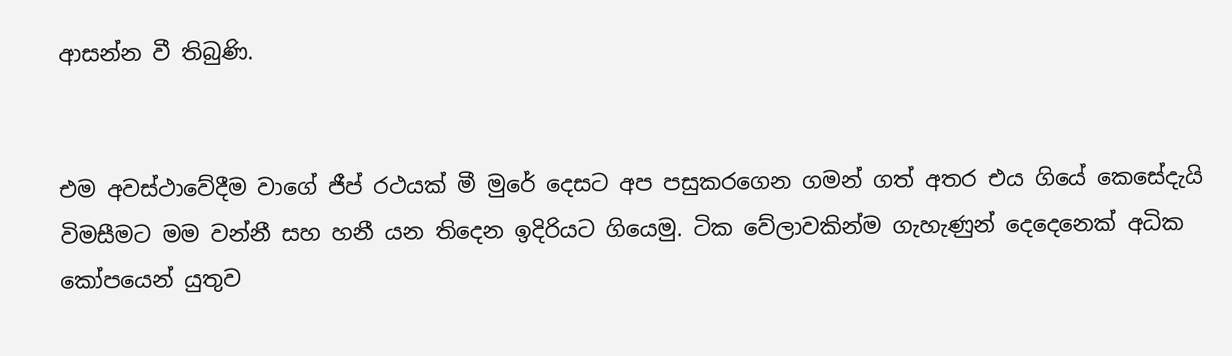ආසන්න වී තිබුණි.


එම අවස්ථාවේදීම වාගේ ජීප් රථයක් මී මුරේ දෙසට අප පසුකරගෙන ගමන් ගත් අතර එය ගියේ කෙසේදැයි විමසීමට මම වන්නී සහ හනී යන තිදෙන ඉදිරියට ගියෙමු. ටික වේලාවකින්ම ගැහැණුන් දෙදෙනෙක් අධික කෝපයෙන් යුතුව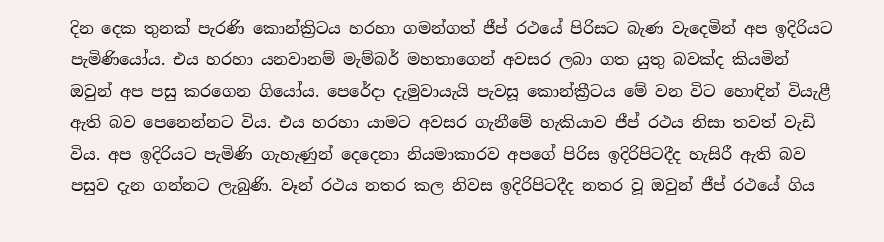දින දෙක තුනක් පැරණි කොන්ක්‍රිටය හරහා ගමන්ගත් ජීප් රථයේ පිරිසට බැණ වැදෙමින් අප ඉදිරියට පැමිණියෝය. එය හරහා යනවානම් මැම්බර් මහතාගෙන් අවසර ලබා ගත යුතු බවක්ද කියමින් ඔවුන් අප පසු කරගෙන ගියෝය. පෙරේදා දැමුවායැයි පැවසූ කොන්ක්‍රීටය මේ වන විට හොඳින් වියැළී ඇති බව පෙනෙන්නට විය. එය හරහා යාමට අවසර ගැනීමේ හැකියාව ජීප් රථය නිසා තවත් වැඩි විය. අප ඉදිරියට පැමිණි ගැහැණුන් දෙදෙනා නියමාකාරව අපගේ පිරිස ඉදිරිපිටදීද හැසිරී ඇති බව පසුව දැන ගන්නට ලැබුණි. වෑන් රථය නතර කල නිවස ඉදිරිපිටදීද නතර වූ ඔවුන් ජීප් රථයේ ගිය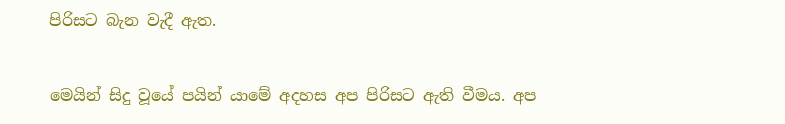පිරිසට බැන වැදී ඇත.


මෙයින් සිදු වූයේ පයින් යාමේ අදහස අප පිරිසට ඇති වීමය. අප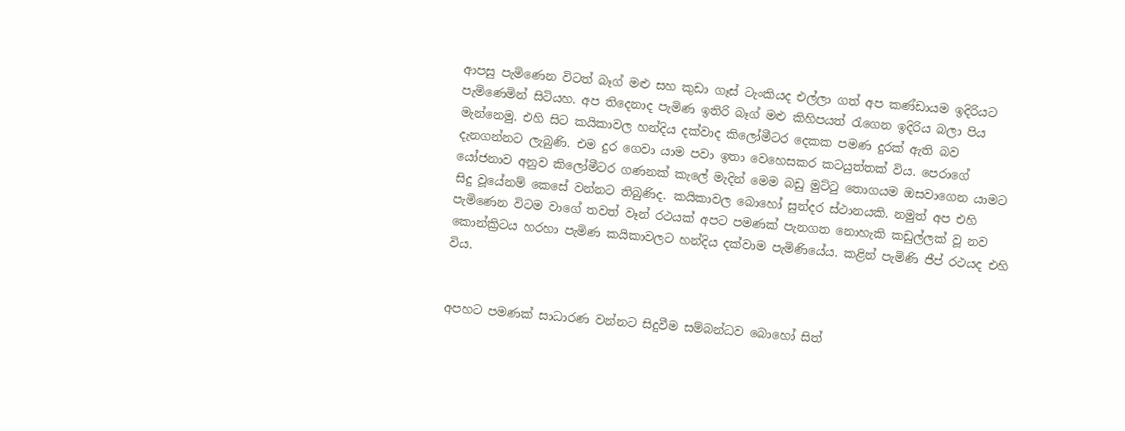ආපසු පැමිණෙන විටත් බෑග් මළු සහ කුඩා ගෑස් ටැංකියද එල්ලා ගත් අප කණ්ඩායම ඉදිරියට පැමිණෙමින් සිටියහ. අප තිදෙනාද පැමිණ ඉතිරි බෑග් මළු කිහිපයත් රැගෙන ඉදිරිය බලා පිය මැන්නෙමු. එහි සිට කයිකාවල හන්දිය දක්වාද කිලෝමීටර දෙකක පමණ දුරක් ඇති බව දැනගන්නට ලැබුණි. එම දුර ගෙවා යාම පවා ඉතා වෙහෙසකර කටයුත්තක් විය. පෙරාගේ යෝජනාව අනුව කිලෝමීටර ගණනක් කැලේ මැදින් මෙම බඩු මුට්ටු තොගයම ඔසවාගෙන යාමට සිදු වූයේනම් කෙසේ වන්නට තිබුණිද. කයිකාවල බොහෝ සුන්දර ස්ථානයකි. නමුත් අප එහි පැමිණෙන විටම වාගේ තවත් වෑන් රථයක් අපට පමණක් පැනගත නොහැකි කඩුල්ලක් වූ නව කොන්ක්‍රිටය හරහා පැමිණ කයිකාවලට හන්දිය දක්වාම පැමිණියේය. කළින් පැමිණි ජීප් රථයද එහි විය.


අපහට පමණක් සාධාරණ වන්නට සිදුවීම සම්බන්ධව බොහෝ සිත්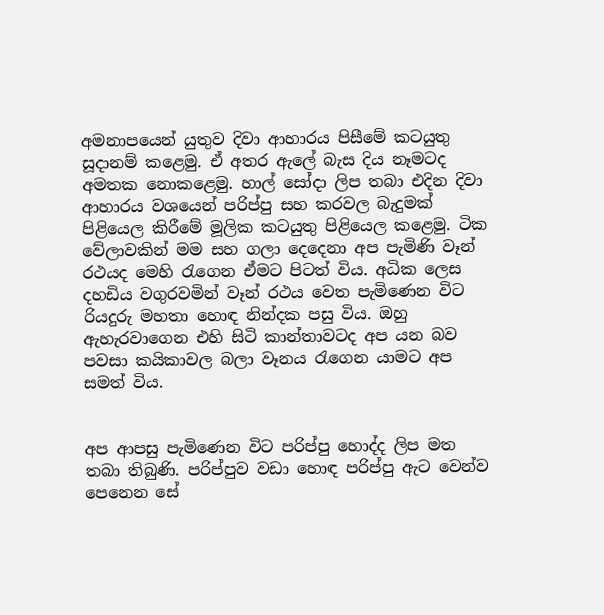අමනාපයෙන් යුතුව දිවා ආහාරය පිසීමේ කටයුතු සූදානම් කළෙමු. ඒ අතර ඇලේ බැස දිය නෑමටද අමතක නොකළෙමු. හාල් සෝදා ලිප තබා එදින දිවා ආහාරය වශයෙන් පරිප්පු සහ කරවල බැදුමක් පිළියෙල කිරීමේ මූලික කටයුතු පිළියෙල කළෙමු. ටික වේලාවකින් මම සහ ගලා දෙදෙනා අප පැමිණි වෑන් රථයද මෙහි රැගෙන ඒමට පිටත් විය. අධික ලෙස දහඩිය වගුරවමින් වෑන් රථය වෙත පැමිණෙන විට රියදුරු මහතා හොඳ නින්දක පසු විය. ඔහු ඇහැරවාගෙන එහි සිටි කාන්තාවටද අප යන බව පවසා කයිකාවල බලා වෑනය රැගෙන යාමට අප සමත් විය.


අප ආපසු පැමිණෙන විට පරිප්පු හොද්ද ලිප මත තබා තිබුණි. පරිප්පුව වඩා හොඳ පරිප්පු ඇට වෙන්ව පෙනෙන සේ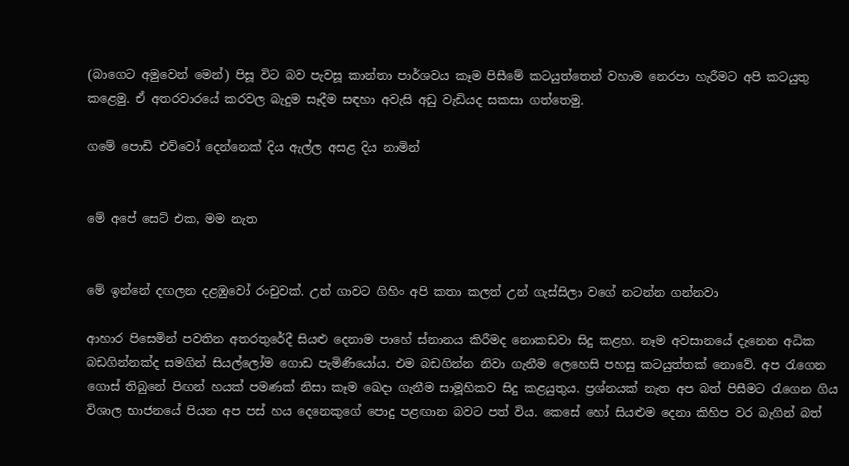(බාගෙට අමුවෙන් මෙන්) පිසූ විට බව පැවසූ කාන්තා පාර්ශවය කෑම පිසීමේ කටයුත්තෙන් වහාම නෙරපා හැරීමට අපි කටයුතු කළෙමු. ඒ අතරවාරයේ කරවල බැදුම සෑදීම සඳහා අවැසි අඩු වැඩියද සකසා ගත්තෙමු.

ගමේ පොඩි එව්වෝ දෙන්නෙක් දිය ඇල්ල අසළ දිය නාමින්


මේ අපේ සෙට් එක, මම නැත


මේ ඉන්නේ දඟලන දළඹුවෝ රංචුවක්. උන් ගාවට ගිහිං අපි කතා කලත් උන් ගැස්සිලා වගේ නටන්න ගන්නවා

ආහාර පිසෙමින් පවතින අතරතුරේදී සියළු දෙනාම පාහේ ස්නානය කිරීමද නොකඩවා සිදු කළහ. නෑම අවසානයේ දැනෙන අධික බඩගින්නක්ද සමගින් සියල්ලෝම ගොඩ පැමිණියෝය. එම බඩගින්න නිවා ගැනීම ලෙහෙසි පහසු කටයුත්තක් නොවේ. අප රැගෙන ගොස් තිබුනේ පිඟන් හයක් පමණක් නිසා කෑම ඛෙදා ගැනීම සාමූහිකව සිදු කළයුතුය. ප්‍රශ්නයක් නැත අප බත් පිසීමට රැගෙන ගිය විශාල භාජනයේ පියන අප පස් හය දෙනෙකුගේ පොදු පළඟාන බවට පත් විය. කෙසේ හෝ සියළුම දෙනා කිහිප වර බැගින් බත්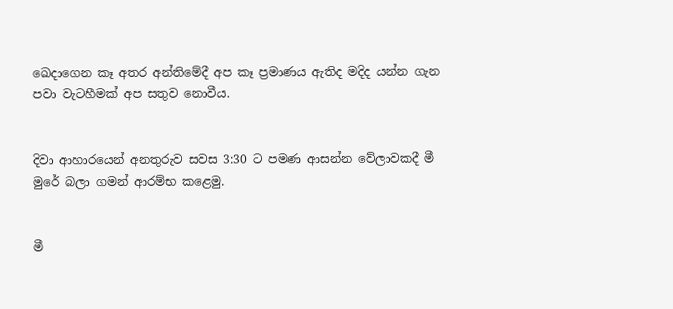ඛෙදාගෙන කෑ අතර අන්තිමේදී අප කෑ ප්‍රමාණය ඇතිද මදිද යන්න ගැන පවා වැටහීමක් අප සතුව නොවීය.


දිවා ආහාරයෙන් අනතුරුව සවස 3:30 ට පමණ ආසන්න වේලාවකදී මී මුරේ බලා ගමන් ආරම්භ කළෙමු.


මී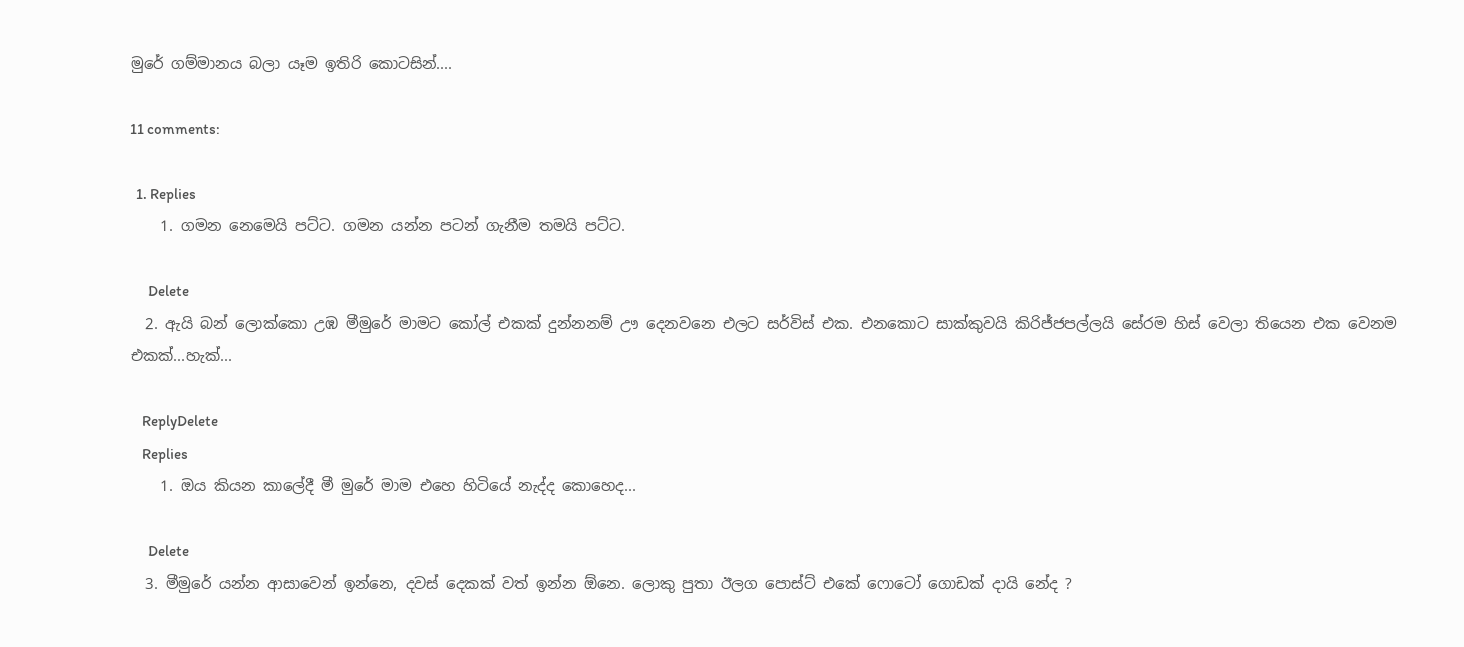මුරේ ගම්මානය බලා යෑම ඉතිරි කොටසින්....

11 comments:

  1. Replies
    1. ගමන නෙමෙයි පට්ට. ගමන යන්න පටන් ගැනීම තමයි පට්ට.

      Delete
  2. ඇයි බන් ලොක්කො උඹ මීමුරේ මාමට කෝල් එකක් දුන්නනම් ඌ දෙනවනෙ එලට සර්විස් එක. එනකොට සාක්කුවයි කිරිජ්ජපල්ලයි සේරම හිස් වෙලා තියෙන එක වෙනම එකක්...හැක්...

    ReplyDelete
    Replies
    1. ඔය කියන කාලේදී මී මුරේ මාම එහෙ හිටියේ නැද්ද කොහෙද...

      Delete
  3. මීමුරේ යන්න ආසාවෙන් ඉන්නෙ, දවස් දෙකක් වත් ඉන්න ඕනෙ. ලොකු පුතා ඊලග පොස්ට් එකේ ෆොටෝ ගොඩක් දායි නේද ?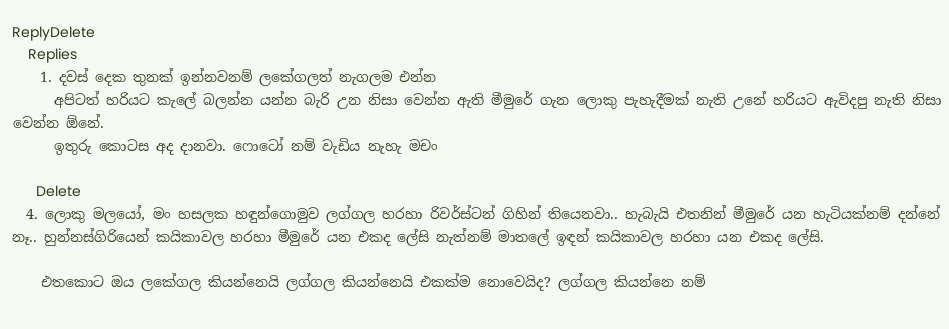ReplyDelete
    Replies
    1. දවස් දෙක තුනක් ඉන්නවනම් ලකේගලත් නැගලම එන්න
      අපිටත් හරියට කැලේ බලන්න යන්න බැරි උන නිසා වෙන්න ඇති මීමුරේ ගැන ලොකු පැහැදීමක් නැති උනේ හරියට ඇවිදපු නැති නිසා වෙන්න ඕනේ.
      ඉතුරු කොටස අද දානවා. ෆොටෝ නම් වැඩිය නැහැ මචං

      Delete
  4. ලොකු මලයෝ, මං හසලක හඳුන්ගොමුව ලග්ගල හරහා රිවර්ස්ටන් ගිහින් තියෙනවා.. හැබැයි එතනින් මීමුරේ යන හැටියක්නම් දන්නේ නෑ.. හුන්නස්ගිරියෙන් කයිකාවල හරහා මීමුරේ යන එකද ලේසි නැත්නම් මාතලේ ඉඳන් කයිකාවල හරහා යන එකද ලේසි.

    එතකොට ඔය ලකේගල කියන්නෙයි ලග්ගල කියන්නෙයි එකක්ම නොවෙයිද? ලග්ගල කියන්නෙ නම්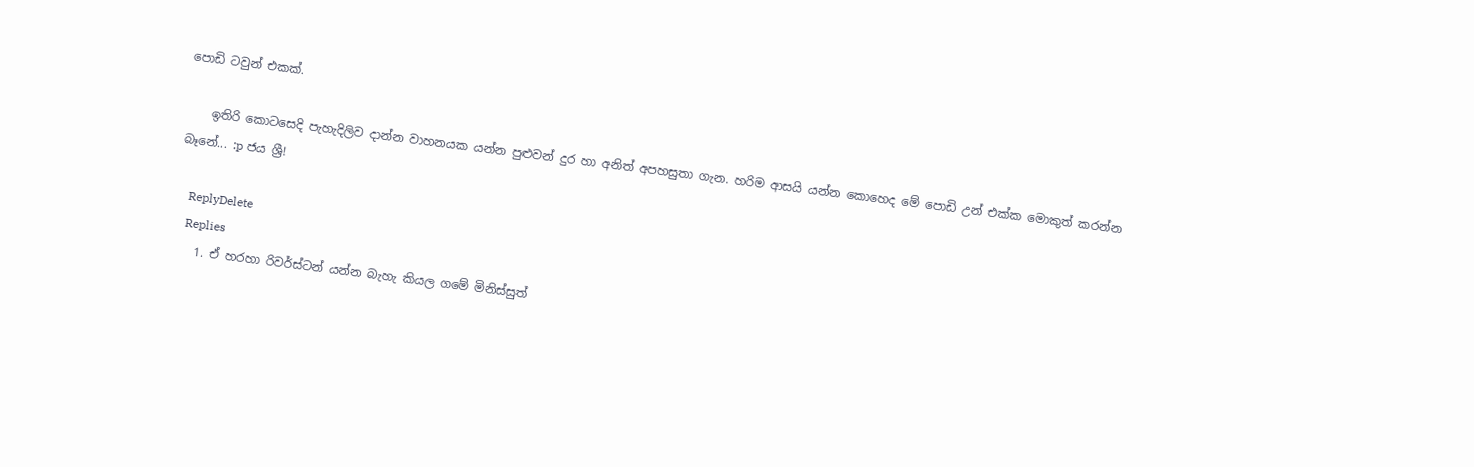පොඩි ටවුන් එකක්.

    ඉතිරි කොටසෙදි පැහැදිලිව දාන්න වාහනයක යන්න පුළුවන් දුර හා අනිත් අපහසුතා ගැන. හරිම ආසයි යන්න කොහෙද මේ පොඩි උන් එක්ක මොකුත් කරන්න බෑනේ... :p ජය ශ්‍රී!

    ReplyDelete
    Replies
    1. ඒ හරහා රිවර්ස්ටන් යන්න බැහැ කියල ගමේ මිනිස්සුත්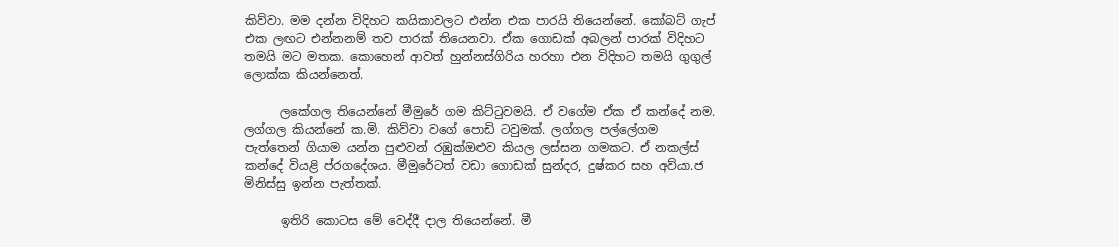කිව්වා. මම දන්න විදිහට කයිකාවලට එන්න එක පාරයි තියෙන්නේ. කෝබට් ගැප් එක ලඟට එන්නනම් තව පාරක් තියෙනවා. ඒක ගොඩක් අබලන් පාරක් විදිහට තමයි මට මතක. කොහෙන් ආවත් හුන්නස්ගිරිය හරහා එන විදිහට තමයි ගුගුල් ලොක්ක කියන්නෙත්.

      ලකේගල තියෙන්නේ මීමුරේ ගම කිට්ටුවමයි. ඒ වගේම ඒක ඒ කන්දේ නම. ලග්ගල කියන්නේ ක.මි. කිව්වා වගේ පොඩි ටවුමක්. ලග්ගල පල්ලේගම පැත්තෙන් ගියාම යන්න පුළුවන් රඹුක්ඔළුව කියල ලස්සන ගමකට. ඒ නකල්ස් කන්දේ වියළි ප්රගදේශය. මීමුරේටත් වඩා ගොඩක් සුන්දර, දුෂ්කර සහ අව්යා.ජ මිනිස්සු ඉන්න පැත්තක්.

      ඉතිරි කොටස මේ වෙද්දී දාල තියෙන්නේ. මී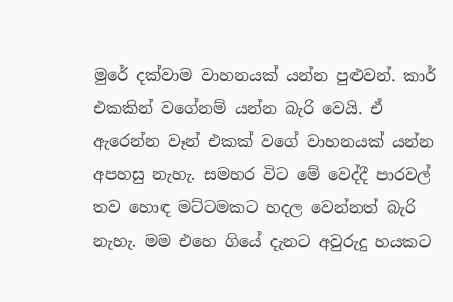මුරේ දක්වාම වාහනයක් යන්න පුළුවන්. කාර් එකකින් වගේනම් යන්න බැරි වෙයි. ඒ ඇරෙන්න වෑන් එකක් වගේ වාහනයක් යන්න අපහසු නැහැ. සමහර විට මේ වෙද්දී පාරවල් තව හොඳ මට්ටමකට හදල වෙන්නත් බැරි නැහැ. මම එහෙ ගියේ දැනට අවුරුදු හයකට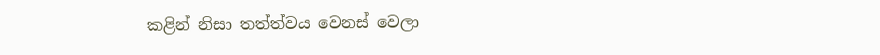කළින් නිසා තත්ත්වය වෙනස් වෙලා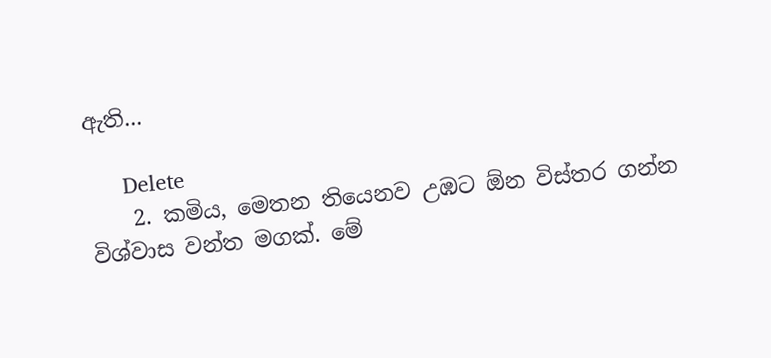ඇති...

      Delete
    2. කමිය, මෙතන තියෙනව උඹට ඕන විස්තර ගන්න විශ්වාස වන්ත මගක්. මේ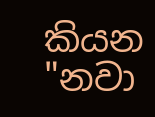කියන "නවා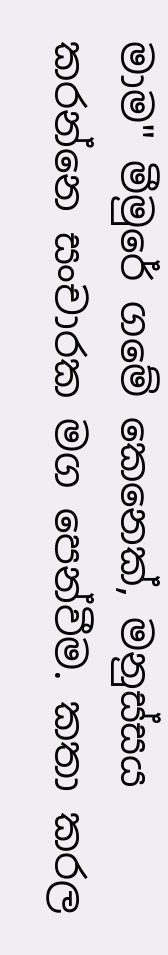මාම" මීමුරේ ගමේ කෙනෙක්, මනුස්සය කරන්නෙ සංචාරක මග පෙන්වීම. කතා කරල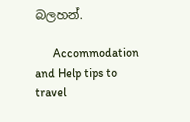බලහන්.

      Accommodation and Help tips to travel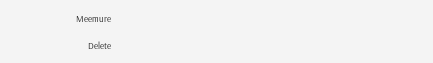Meemure

      Delete